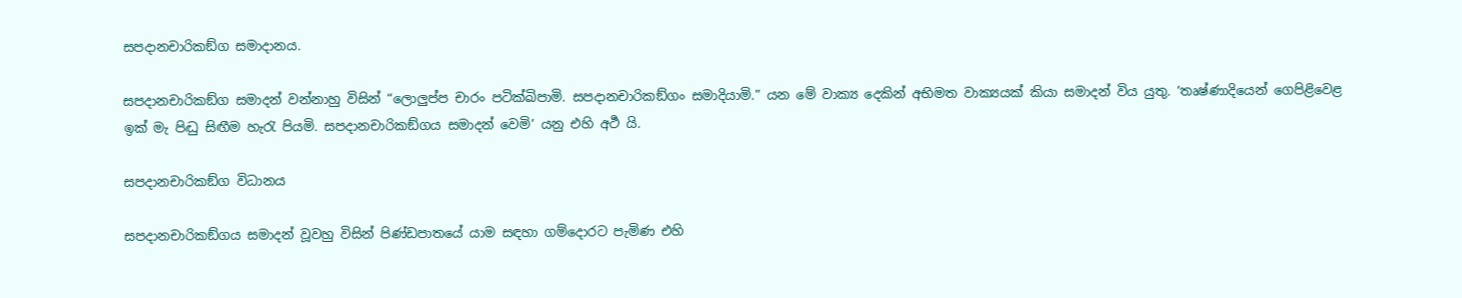සපදානචාරිකඞ්ග සමාදානය.

සපදානචාරිකඞ්ග සමාදන් වන්නාහු විසින් “ලොලුප්ප චාරං පටික්ඛිපාමි. සපදානචාරිකඞ්ගං සමාදියාමි.” යන මේ වාක්‍ය දෙකින් අභිමත වාක්‍යයක් කියා සමාදන් විය යුතු. ‘තෘෂ්ණාදියෙන් ගෙපිළිවෙළ ඉක් මැ පිද්‍ධු සිඟීම හැරැ පියමි. සපදානචාරිකඞ්ගය සමාදන් වෙමි’ යනු එහි අර්‍ථ යි.

සපදානචාරිකඞ්ග විධානය

සපදානචාරිකඞ්ගය සමාදන් වූවහු විසින් පිණ්ඩපාතයේ යාම සඳහා ගම්දොරට පැමිණ එහි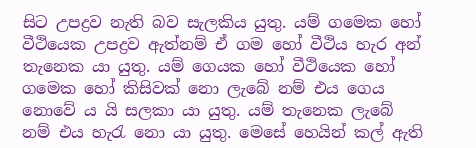සිට උපද්‍ර‍ව නැති බව සැලකිය යුතු. යම් ගමෙක හෝ වීථියෙක උපද්‍ර‍ව ඇත්නම් ඒ ගම හෝ වීථිය හැර අන් තැනෙක යා යුතු. යම් ගෙයක හෝ වීථියෙක හෝ ගමෙක හෝ කිසිවක් නො ලැබේ නම් එය ගෙය නොවේ ය යි සලකා යා යුතු. යම් තැනෙක ලැබේ නම් එය හැරැ නො යා යුතු. මෙසේ හෙයින් කල් ඇති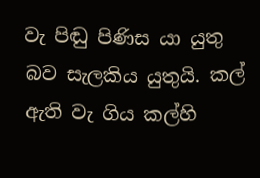වැ පිඬු පිණිස යා යුතු බව සැලකිය යුතුයි. කල් ඇති වැ ගිය කල්හි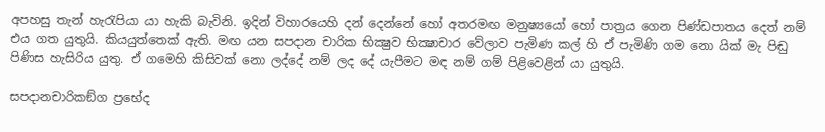අපහසු තැන් හැරැපියා යා හැකි බැවිනි. ඉදින් විහාරයෙහි දන් දෙන්නේ හෝ අතරමඟ මනුෂ්‍යයෝ හෝ පාත්‍ර‍ය ගෙන පිණ්ඩපාතය දෙත් නම් එය ගත යුතුයි. කියයුත්තෙක් ඇති. මඟ යන සපදාන චාරික භික්‍ෂුව භික්‍ෂාචාර වේලාව පැමිණ කල් හි ඒ පැමිණි ගම නො යික් මැ පිඬු පිණිස හැසිරිය යුතු. ඒ ගමෙහි කිසිවක් නො ලද්දේ නම් ලද දේ යැපීමට මඳ නම් ගම් පිළිවෙළින් යා යුතුයි.

සපදානචාරිකඞ්ග ප්‍රභේද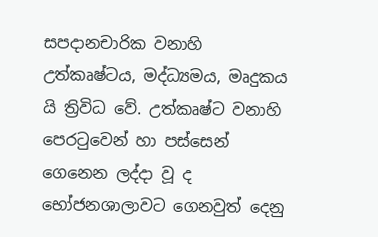සපදානචාරික වනාහි උත්කෘෂ්ටය, මද්ධ්‍යමය, මෘදුකය යි ත්‍රිවිධ වේ. උත්කෘෂ්ට වනාහි පෙරටුවෙන් හා පස්සෙන් ගෙනෙන ලද්දා වූ ද භෝජනශාලාවට ගෙනවුත් දෙනු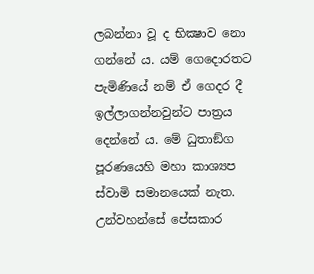ලබන්නා වූ ද භික්‍ෂාව නො ගන්නේ ය. යම් ගෙදොරතට පැමිණියේ නම් ඒ ගෙදර දී ඉල්ලාගන්නවුන්ට පාත්‍ර‍ය දෙන්නේ ය. මේ ධුතාඞ්ග පූරණයෙහි මහා කාශ්‍යප ස්වාමි සමානයෙක් නැත. උන්වහන්සේ පේසකාර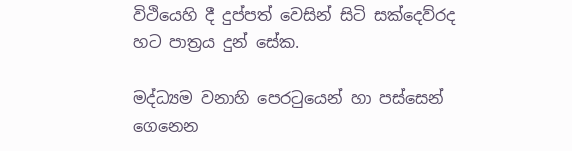විථියෙහි දී දුප්පත් වෙසින් සිටි සක්දෙව්රද හට පාත්‍ර‍ය දුන් සේක.

මද්ධ්‍යම වනාහි පෙරටුයෙන් හා පස්සෙන් ගෙනෙන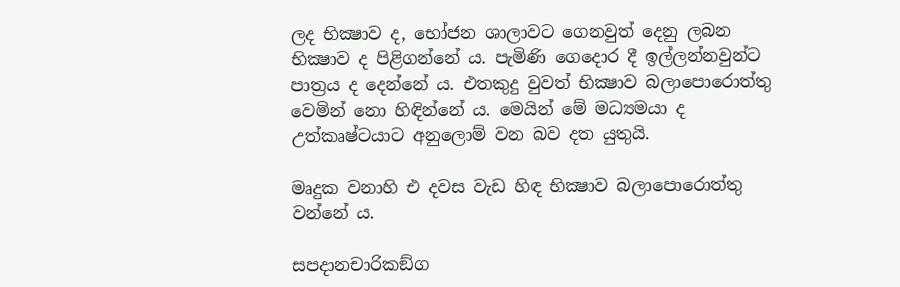ලද භික්‍ෂාව ද, භෝජන ශාලාවට ගෙනවුත් දෙනු ලබන භික්‍ෂාව ද පිළිගන්නේ ය. පැමිණි ගෙදොර දී ඉල්ලන්නවුන්ට පාත්‍ර‍ය ද දෙන්නේ ය. එතකුදු වුවත් භික්‍ෂාව බලාපොරොත්තු වෙමින් නො හිඳින්නේ ය. මෙයින් මේ මධ්‍යමයා ද උත්කෘෂ්ටයාට අනුලොම් වන බව දත යුතුයි.

මෘදුක වනාහි එ දවස වැඩ හිඳ භික්‍ෂාව බලාපොරොත්තු වන්නේ ය.

සපදානචාරිකඞ්ග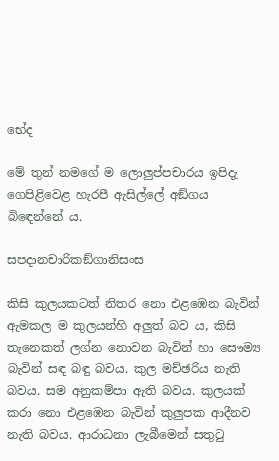භේද

මේ තුන් නමගේ ම ලොලුප්පචාරය ඉපිදැ ගෙපිළිවෙළ හැරපී ඇසිල්ලේ අඞ්ගය බිඳෙන්නේ ය.

සපදානචාරිකඞ්ගානිසංස

කිසි කුලයකටත් නිතර නො එළඹෙන බැවින් ඇමකල ම කුලයන්හි අලුත් බව ය, කිසි තැනෙකත් ලග්න නොවන බැවින් හා සෞම්‍ය බැවින් සඳ බඳු බවය. කුල මච්ඡරිය නැති බවය. සම අනුකම්පා ඇති බවය. කුලයක් කරා නො එළඹෙන බැවින් කුලුපක ආදීනව නැති බවය. ආරාධනා ලැබීමෙන් සතුටු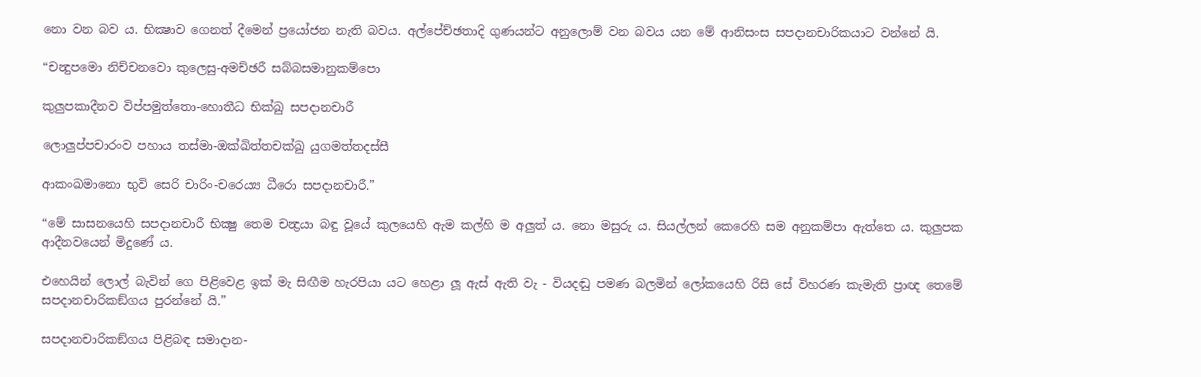නො වන බව ය. භික්‍ෂාව ගෙනත් දීමෙන් ප්‍රයෝජන නැති බවය. අල්පේච්ඡතාදි ගුණයන්ට අනුලොම් වන බවය යන මේ ආනිසංස සපදානචාරිකයාට වන්නේ යි.

“චන්‍දුපමො නිච්චනවො කුලෙසු-අමච්ඡරී සබ්බසමානුකම්පො

කුලුපකාදීනව විප්පමුත්තො-හොතීධ භික්‍ඛු සපදානචාරී

ලොලුප්පචාරංව පහාය තස්මා-ඔක්ඛිත්තචක්ඛු යුගමත්තදස්සී

ආකංඛමානො භුවි සෙරි චාරිං-චරෙය්‍ය ධීරො සපදානචාරී.”

“මේ සාසනයෙහි සපදානචාරී භික්‍ෂු තෙම චන්‍ද්‍ර‍යා බඳු වූයේ කුලයෙහි ඇම කල්හි ම අලුත් ය. නො මසුරු ය. සියල්ලන් කෙරෙහි සම අනුකම්පා ඇත්තෙ ය. කුලුපක ආදීනවයෙන් මිදුණේ ය.

එහෙයින් ලොල් බැවින් ගෙ පිළිවෙළ ඉක් මැ සිඟීම හැරපියා යට හෙළා ලූ ඇස් ඇති වැ - වියදඬු පමණ බලමින් ලෝකයෙහි රිසි සේ විහරණ කැමැති ප්‍රාඥ තෙමේ සපදානචාරිකඞ්ගය පුරන්නේ යි.”

සපදානචාරිකඞ්ගය පිළිබඳ සමාදාන-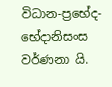විධාන-ප්‍රභේද-භේදානිසංස වර්ණනා යි.